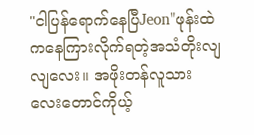"ငါပြန်ရောက်နေပြီJeon"ဖုန်းထဲကနေကြားလိုက်ရတဲ့အသံတိုးလျလျလေး။ အဖိုးတန်လူသားလေးတောင်ကိုယ့်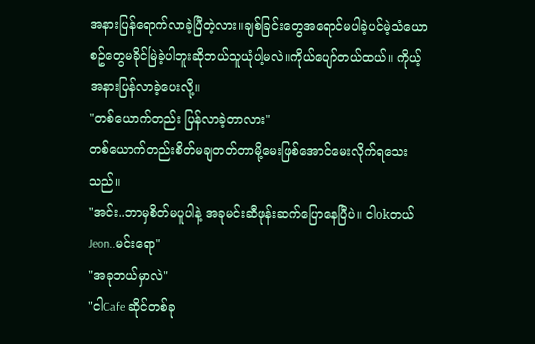အနားပြန်ရောက်လာခဲ့ပြီတဲ့လား။ချစ်ခြင်းတွေအရောင်မပါခဲ့ပင်မဲ့သံယောစဥ်တွေမခိုင်မြဲခဲ့ပါဘူးဆိုဘယ်သူယုံပါ့မလဲ။ကိုယ်ပျော်တယ်ထယ်။ ကိုယ့်အနားပြန်လာခဲ့ပေးလို့။
"တစ်ယောက်တည်း ပြန်လာခဲ့တာလား"
တစ်ယောက်တည်းစိတ်မချတတ်တာမို့မေးဖြစ်အောင်မေးလိုက်ရသေးသည်။
"အင်း..ဘာမှစိတ်မပူပါနဲ့ အခုမင်းဆီဖုန်းဆက်ပြောနေပြီပဲ။ ငါokတယ်Jeon..မင်းရော"
"အခုဘယ်မှာလဲ"
"ငါCafe ဆိုင်တစ်ခု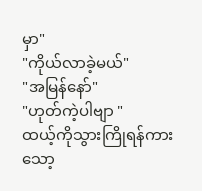မှာ"
"ကိုယ်လာခဲ့မယ်"
"အမြန်နော်"
"ဟုတ်ကဲ့ပါဗျာ "
ထယ့်ကိုသွားကြိုရန်ကားသော့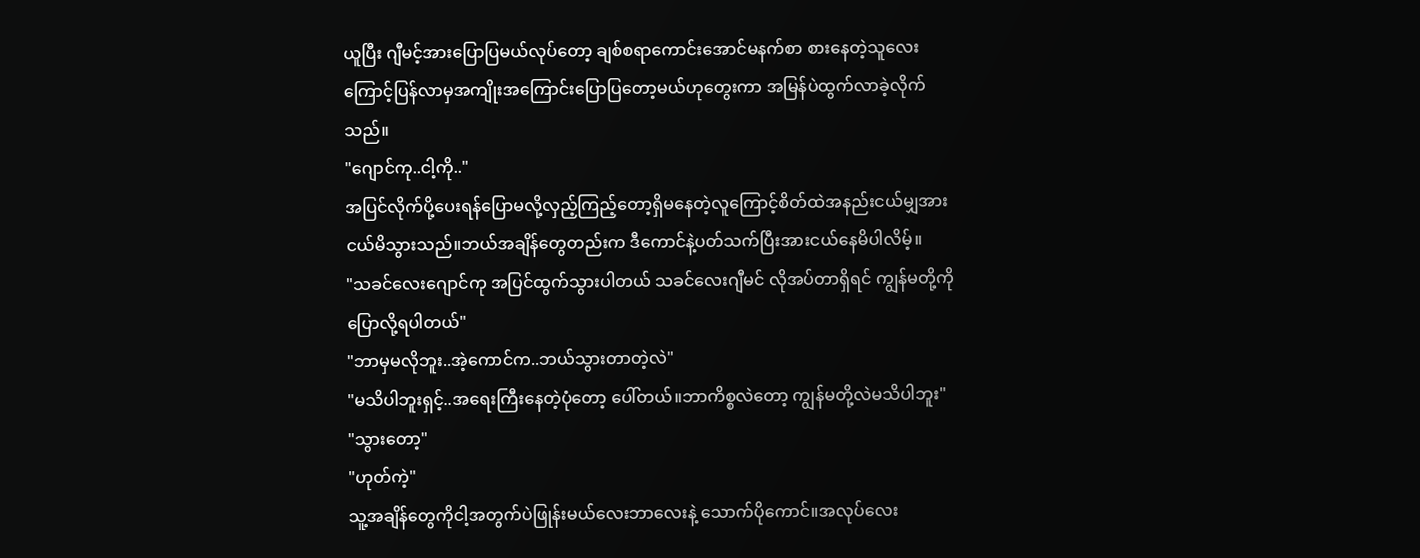ယူပြီး ဂျီမင့်အားပြောပြမယ်လုပ်တော့ ချစ်စရာကောင်းအောင်မနက်စာ စားနေတဲ့သူလေးကြောင့်ပြန်လာမှအကျိုးအကြောင်းပြောပြတော့မယ်ဟုတွေးကာ အမြန်ပဲထွက်လာခဲ့လိုက်သည်။
"ဂျောင်ကု..ငါ့ကို.."
အပြင်လိုက်ပို့ပေးရန်ပြောမလို့လှည့်ကြည့်တော့ရှိမနေတဲ့လူကြောင့်စိတ်ထဲအနည်းငယ်မျှအားငယ်မိသွားသည်။ဘယ်အချိန်တွေတည်းက ဒီကောင်နဲ့ပတ်သက်ပြီးအားငယ်နေမိပါလိမ့်။
"သခင်လေးဂျောင်ကု အပြင်ထွက်သွားပါတယ် သခင်လေးဂျီမင် လိုအပ်တာရှိရင် ကျွန်မတို့ကိုပြောလို့ရပါတယ်"
"ဘာမှမလိုဘူး..အဲ့ကောင်က..ဘယ်သွားတာတဲ့လဲ"
"မသိပါဘူးရှင့်..အရေးကြီးနေတဲ့ပုံတော့ ပေါ်တယ်။ဘာကိစ္စလဲတော့ ကျွန်မတို့လဲမသိပါဘူး"
"သွားတော့"
"ဟုတ်ကဲ့"
သူ့အချိန်တွေကိုငါ့အတွက်ပဲဖြုန်းမယ်လေးဘာလေးနဲ့ သောက်ပိုကောင်။အလုပ်လေး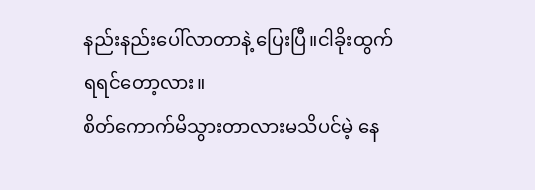နည်းနည်းပေါ်လာတာနဲ့ ပြေးပြီ။ငါခိုးထွက်ရရင်တော့လား။
စိတ်ကောက်မိသွားတာလားမသိပင်မဲ့ နေ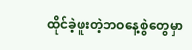ထိုင်ခဲ့ဖူးတဲ့ဘဝနေ့စွဲတွေမှာ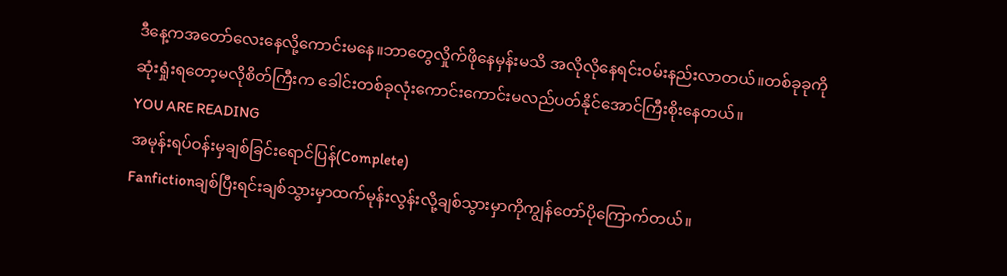ဒီနေ့ကအတော်လေးနေလို့ကောင်းမနေ။ဘာတွေလှိုက်ဖိုနေမှန်းမသိ အလိုလိုနေရင်းဝမ်းနည်းလာတယ်။တစ်ခုခုကိုဆုံးရှုံးရတော့မလိုစိတ်ကြီးက ခေါင်းတစ်ခုလုံးကောင်းကောင်းမလည်ပတ်နိုင်အောင်ကြီးစိုးနေတယ်။
YOU ARE READING
အမုန်းရပ်ဝန်းမှချစ်ခြင်းရောင်ပြန်(Complete)
Fanfictionချစ်ပြီးရင်းချစ်သွားမှာထက်မုန်းလွန်းလို့ချစ်သွားမှာကိုကျွန်တော်ပိုကြောက်တယ်။